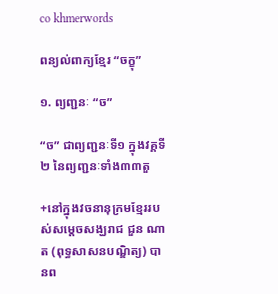co khmerwords

ពន្យល់ពាក្យខ្មែរ “ចក្ខុ”

១. ព្យញ្ជនៈ “ច”

“ច” ជាព្យញ្ជនៈទី១ ក្នុងវគ្គទី២ នៃព្យញ្ជនៈទាំង៣៣តួ

+នៅក្នុងវចនានុក្រមខ្មែររបស់សម្តេចសង្ឃរាជ ជួន ណាត (ពុទ្ធសាសនបណ្ឌិត្យ) បានព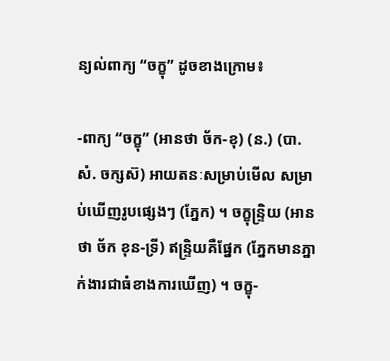ន្យល់ពាក្យ “ចក្ខុ” ដូចខាងក្រោម៖

-ពាក្យ “ចក្ខុ” (អានថា ច័ក-ខុ) (ន.) (បា. សំ. ចក្សស៊) អាយតនៈសម្រាប់មើល សម្រាប់ឃើញរូបផ្សេងៗ (ភ្នែក) ។ ចក្ខុន្រ្ទិយ (អានថា ច័ក ខុន-ទ្រី) ឥន្រ្ទិយគឺផ្នែក (ភ្នែកមានភ្នាក់ងារជាធំខាងការឃើញ) ។ ចក្ខុ-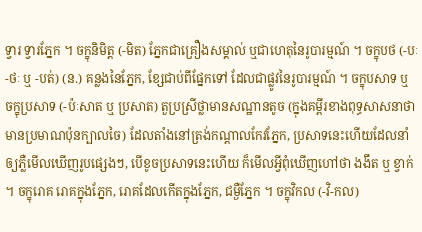ទ្វារ ទ្វារភ្នែក ។ ចក្ខុនិមិត្ត (-មិត) ភ្នែកជាគ្រឿងសម្គាល់ ឬជាហេតុនៃរូបារម្មណ៍ ។ ចក្ខុបថ (-បៈ-ថៈ ឬ -បត់) (ន.) គន្លងនៃភ្នែក, ខ្សែជាប់ពីផ្នែកទៅ ដែលជាផ្លូវនៃរូបារម្មណ៍ ។ ចក្ខុបសាទ ឬ ចក្ខុប្រសាទ (-ប៉ៈសាត ឬ ប្រសាត) តួប្រស្រីថ្លាមានសណ្ឋានតូច (ក្នុងគម្ពីរខាងពុទ្ធសាសនាថា មានប្រមាណប៉ុនក្បាលចៃ) ដែលតាំងនៅត្រង់កណ្ដាលកែវភ្នែក, ប្រសាទនេះហើយដែលនាំឲ្យភ្លឺមើលឃើញរូបផ្សេងៗ, បើខូចប្រសាទនេះហើយ ក៏មើលអ្វីពុំឃើញហៅថា ងងឹត ឬ ខ្វាក់ ។ ចក្ខុរោគ រោគក្នុងភ្នែក, រោគដែលកើតក្នុងភ្នែក, ជម្ងឺភ្នែក ។ ចក្ខុវិកល (-វិ-កល)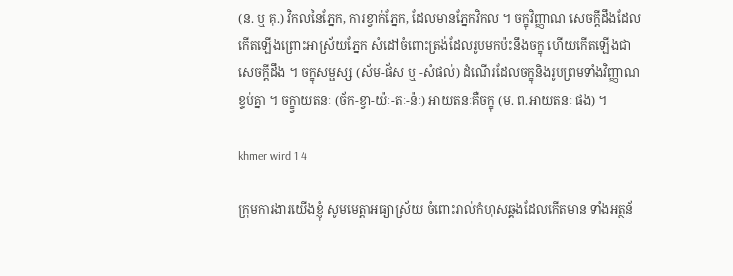(ន. ឬ គុ.) វិកលនៃភ្នែក, ការខ្វាក់ភ្នែក, ដែលមានភ្នែកវិកល ។ ចក្ខុវិញ្ញាណ សេចក្ដីដឹងដែលកើតឡើងព្រោះអាស្រ័យភ្នែក សំដៅចំពោះត្រង់ដែលរូបមកប៉ះនឹងចក្ខុ ហើយកើតឡើងជាសេចក្ដីដឹង ។ ចក្ខុសម្ផស្ស (ស័ម-ផ័ស ឬ -សំផល់) ដំណើរដែលចក្ខុនិងរូបព្រមទាំងវិញ្ញាណខ្ទប់គ្នា ។ ចក្ខ្វាយតនៈ (ច័ក-ខ្វា-យ៉ៈ-តៈ-ន៉ៈ) អាយតនៈគឺចក្ខុ (ម. ព.អាយតនៈ ផង) ។

khmer wird 1 4

ក្រុមការងារយើងខ្ញុំ សូមមេត្តាអធ្យាស្រ័យ ចំពោះរាល់កំហុសឆ្គងដែលកើតមាន ទាំងអត្ថន័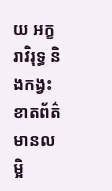យ អក្ខរាវិរុទ្ធ និងកង្វះខាតព័ត៌មានលម្អិ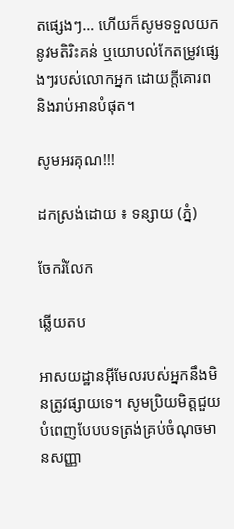តផ្សេងៗ… ហើយក៏សូមទទួលយកនូវមតិរិះគន់ ឬយោបល់កែតម្រូវផ្សេងៗរបស់លោកអ្នក ដោយក្តីគោរព និងរាប់អានបំផុត។

សូមអរគុណ!!!

ដកស្រង់ដោយ ៖ ទន្សាយ (ភ្នំ)

ចែករំលែក

ឆ្លើយតប

អាសយដ្ឋានអ៊ីមែលរបស់អ្នកនឹងមិនត្រូវផ្សាយទេ។ សូមប្រិយមិត្តជួយបំពេញបែបបទត្រង់គ្រប់ចំណុចមានសញ្ញា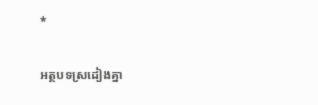*

អត្ថបទស្រដៀងគ្នា